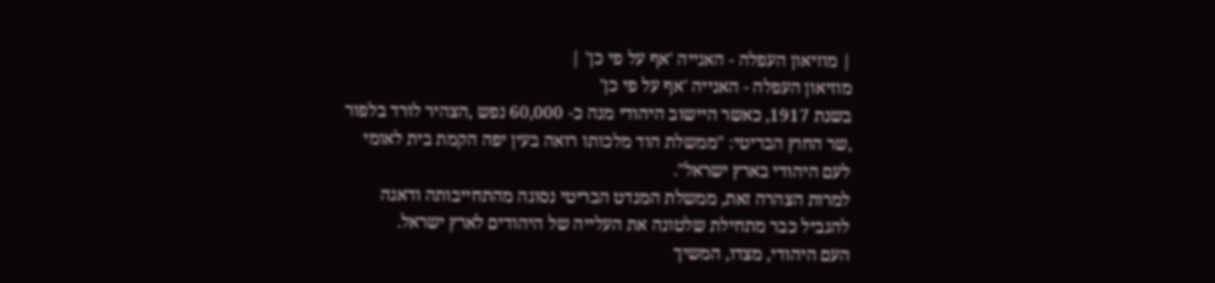| מוזיאון העפלה - האנייה 'אף על פי כן' |
מוזיאון העפלה - האנייה 'אף על פי כן'
בשנת 1917, כאשר היישוב היהודי מנה כ- 60,000 נפש ,הצהיר לורד בלפור ,שר החוץ הבריטי: "ממשלת הוד מלכותו רואה בעין יפה הקמת בית לאומי לעם היהודי בארץ ישראל".
למרות הצהרה זאת, ממשלת המנדט הבריטי נסוגה מהתחייבותה ודאגה להגביל כבר מתחילת שלטונה את העלייה של היהודים לארץ ישראל.
העם היהודי, מצדו, המשיך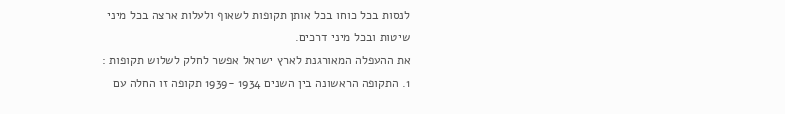לנסות בכל כוחו בכל אותן תקופות לשאוף ולעלות ארצה בכל מיני שיטות ובכל מיני דרכים.
את ההעפלה המאורגנת לארץ ישראל אפשר לחלק לשלוש תקופות :
1. התקופה הראשונה בין השנים 1934 -1939 תקופה זו החלה עם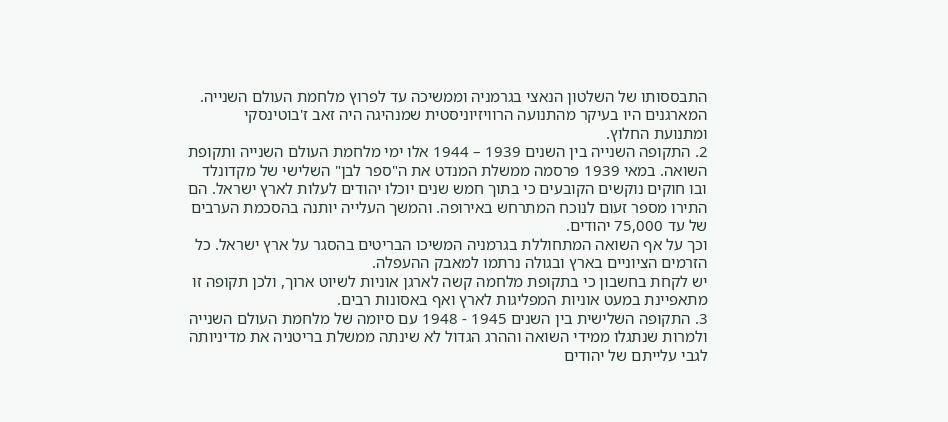התבססותו של השלטון הנאצי בגרמניה וממשיכה עד לפרוץ מלחמת העולם השנייה. המארגנים היו בעיקר מהתנועה הרוויזיוניסטית שמנהיגה היה זאב ז'בוטינסקי ומתנועת החלוץ.
2. התקופה השנייה בין השנים 1939 – 1944 אלו ימי מלחמת העולם השנייה ותקופת השואה. במאי 1939 פרסמה ממשלת המנדט את ה"ספר לבן" השלישי של מקדונלד ובו חוקים נוקשים הקובעים כי בתוך חמש שנים יוכלו יהודים לעלות לארץ ישראל. הם התירו מספר זעום לנוכח המתרחש באירופה. והמשך העלייה יותנה בהסכמת הערבים של עד 75,000 יהודים.
וכך על אף השואה המתחוללת בגרמניה המשיכו הבריטים בהסגר על ארץ ישראל. כל הזרמים הציוניים בארץ ובגולה נרתמו למאבק ההעפלה.
יש לקחת בחשבון כי בתקופת מלחמה קשה לארגן אוניות לשיוט ארוך, ולכן תקופה זו מתאפיינת במעט אוניות המפליגות לארץ ואף באסונות רבים.
3. התקופה השלישית בין השנים 1945 - 1948 עם סיומה של מלחמת העולם השנייה ולמרות שנתגלו ממידי השואה וההרג הגדול לא שינתה ממשלת בריטניה את מדיניותה לגבי עלייתם של יהודים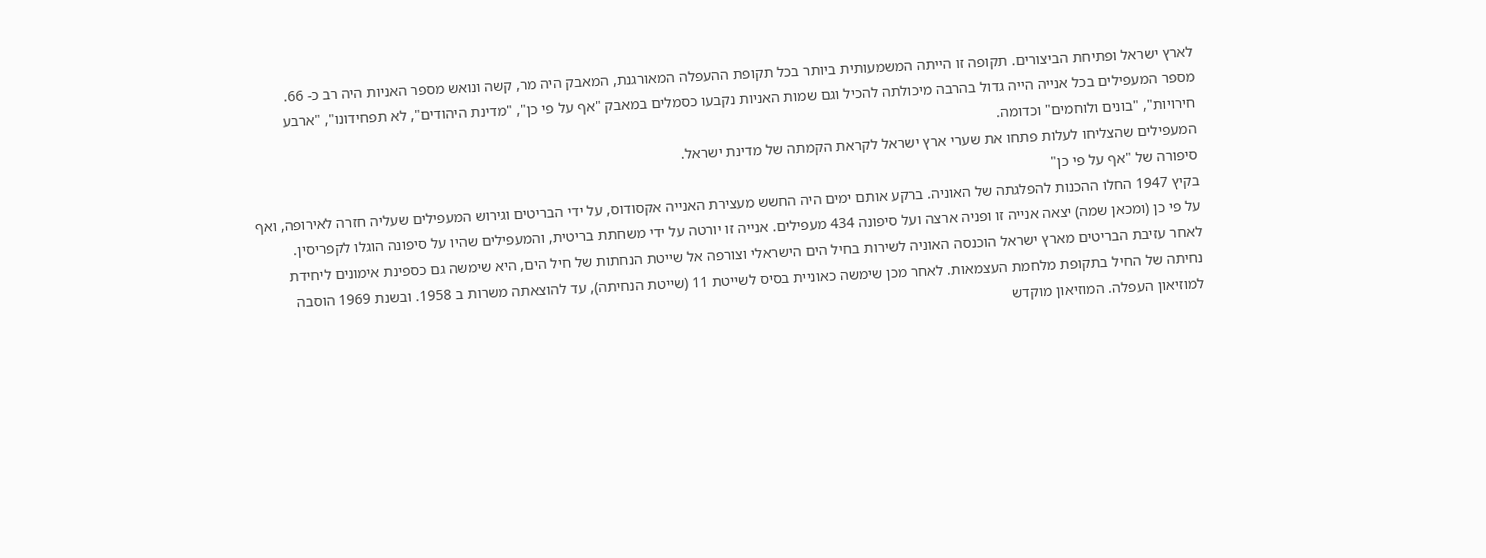לארץ ישראל ופתיחת הביצורים. תקופה זו הייתה המשמעותית ביותר בכל תקופת ההעפלה המאורגנת, המאבק היה מר, קשה ונואש מספר האניות היה רב כ- 66.
מספר המעפילים בכל אנייה הייה גדול בהרבה מיכולתה להכיל וגם שמות האניות נקבעו כסמלים במאבק "אף על פי כן", "מדינת היהודים", לא תפחידונו", "ארבע חירויות", "בונים ולוחמים" וכדומה.
המעפילים שהצליחו לעלות פתחו את שערי ארץ ישראל לקראת הקמתה של מדינת ישראל.
סיפורה של "אף על פי כן"
בקיץ 1947 החלו ההכנות להפלגתה של האוניה. ברקע אותם ימים היה החשש מעצירת האנייה אקסודוס, על ידי הבריטים וגירוש המעפילים שעליה חזרה לאירופה, ואף על פי כן (ומכאן שמה) יצאה אנייה זו ופניה ארצה ועל סיפונה 434 מעפילים. אנייה זו יורטה על ידי משחתת בריטית, והמעפילים שהיו על סיפונה הוגלו לקפריסין.
לאחר עזיבת הבריטים מארץ ישראל הוכנסה האוניה לשירות בחיל הים הישראלי וצורפה אל שייטת הנחתות של חיל הים, היא שימשה גם כספינת אימונים ליחידת נחיתה של החיל בתקופת מלחמת העצמאות. לאחר מכן שימשה כאוניית בסיס לשייטת 11 (שייטת הנחיתה), עד להוצאתה משרות ב 1958. ובשנת 1969 הוסבה למוזיאון העפלה. המוזיאון מוקדש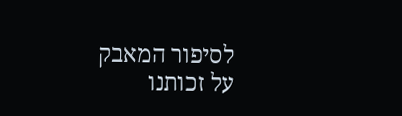לסיפור המאבק על זכותנו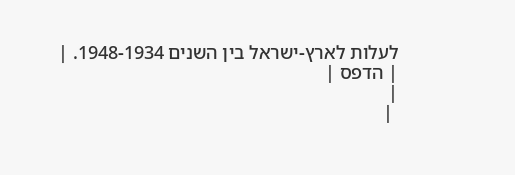לעלות לארץ-ישראל בין השנים 1948-1934. |
| הדפס |
|
 |